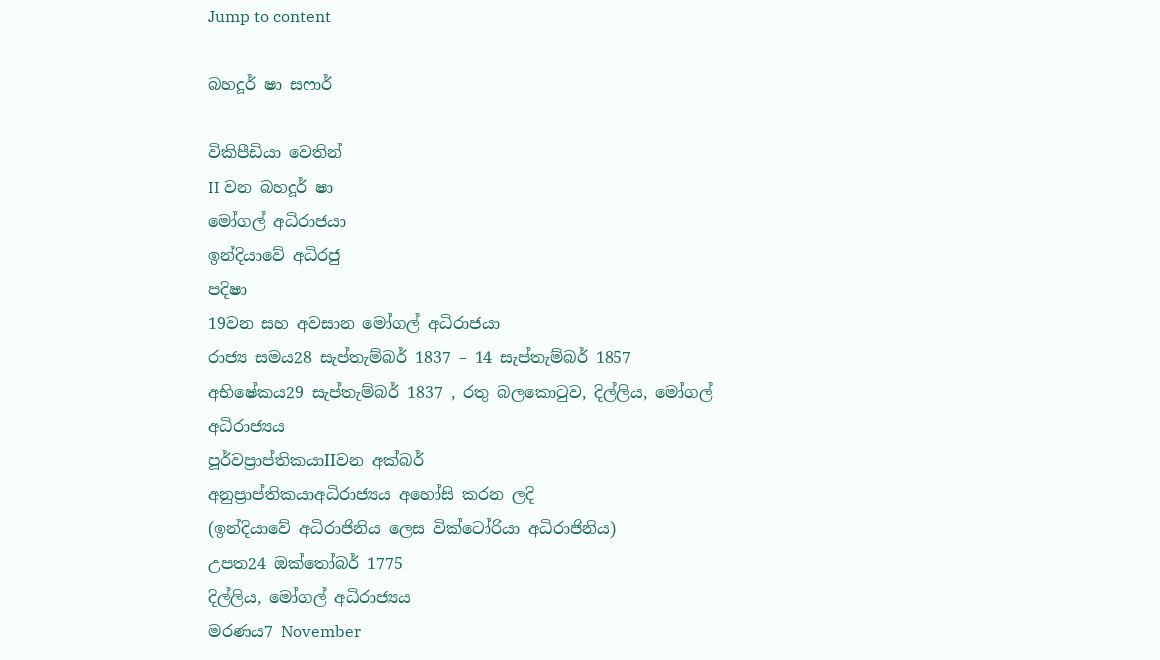Jump to content

බහදූර් ෂා සෆාර්

විකිපීඩියා වෙතින්
II වන බහදූර් ෂා
මෝගල් අධිරාජයා
ඉන්දියාවේ අධිරජු
පදිෂා
19වන සහ අවසාන මෝගල් අධිරාජයා
රාජ්‍ය සමය28 සැප්තැම්බර් 1837 – 14 සැප්තැම්බර් 1857
අභිෂේකය29 සැප්තැම්බර් 1837 , රතු බලකොටුව, දිල්ලිය, මෝගල් අධිරාජ්‍යය
පූර්වප්‍රාප්තිකයාIIවන අක්බර්
අනුප්‍රාප්තිකයාඅධිරාජ්‍යය අහෝසි කරන ලදි
(ඉන්දියාවේ අධිරාජිනිය ලෙස වික්ටෝරියා අධිරාජිනිය)
උපත24 ඔක්තෝබර් 1775
දිල්ලිය, මෝගල් අධිරාජ්‍යය
මරණය7 November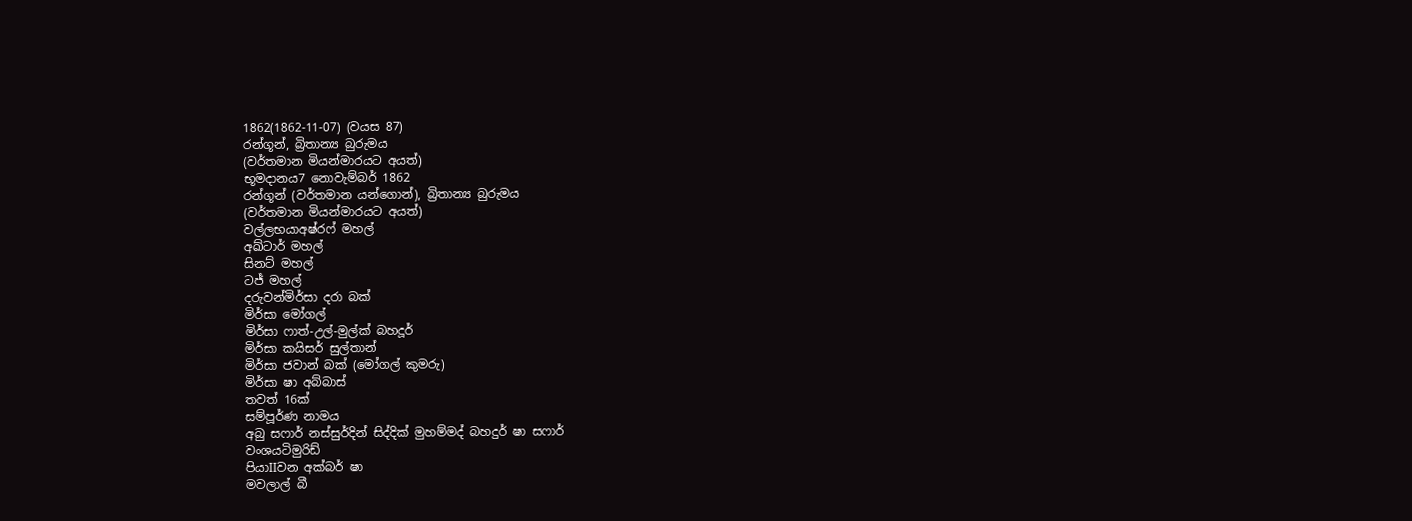1862(1862-11-07) (වයස 87)
රන්ගූන්, බ්‍රිතාන්‍ය බුරුමය
(වර්තමාන මියන්මාරයට අයත්)
භූමදානය7 නොවැම්බර් 1862
රන්ගූන් (වර්තමාන යන්ගොන්), බ්‍රිතාන්‍ය බුරුමය
(වර්තමාන මියන්මාරයට අයත්)
වල්ලභයාඅෂ්රෆ් මහල්
අඛ්ටාර් මහල්
සිනට් මහල්
ටජ් මහල්
දරුවන්මිර්සා දරා බක්
මිර්සා මෝගල්
මිර්සා ෆාත්-උල්-මුල්ක් බහදූර්
මිර්සා කයිසර් සුල්තාන්
මිර්සා ජවාන් බක් (මෝගල් කුමරු)
මිර්සා ෂා අබ්බාස්
තවත් 16ක්
සම්පූර්ණ නාමය
අබු සෆාර් නස්සුර්දින් සිද්දික් මුහම්මද් බහදුර් ෂා සෆාර්
වංශයටිමුරිඩ්
පියාIIවන අක්බර් ෂා
මවලාල් බී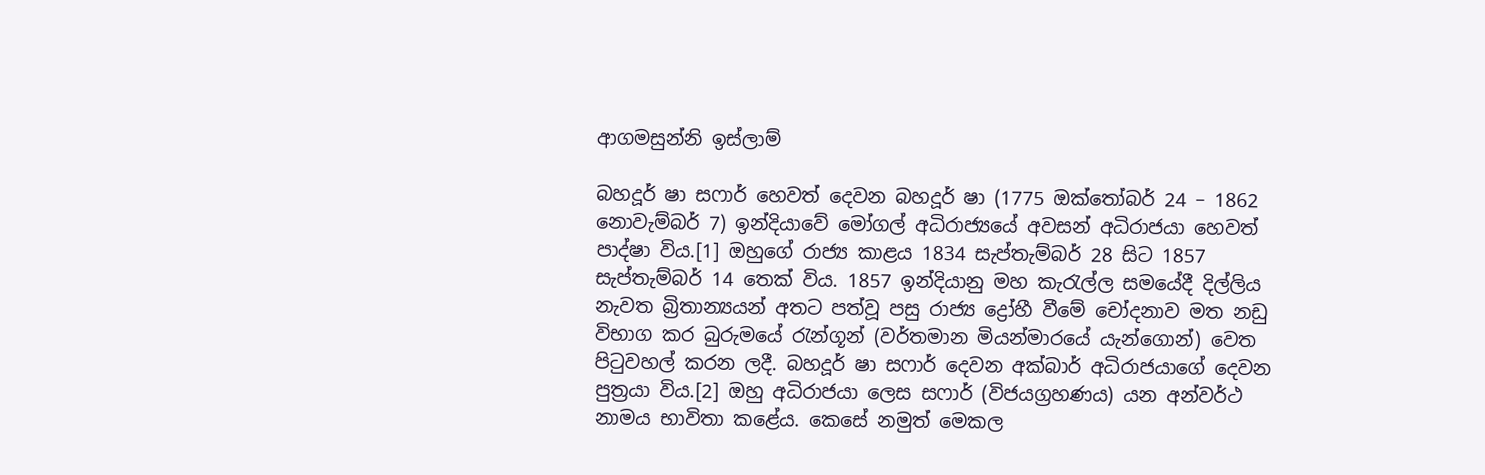ආගමසුන්නි ඉස්ලාම්

බහදූර් ෂා සෆාර් හෙවත් දෙවන බහදූර් ෂා (1775 ඔක්තෝබර් 24 – 1862 නොවැම්බර් 7) ඉන්දියාවේ මෝගල් අධිරාජ්‍යයේ අවසන් අධිරාජයා හෙවත් පාද්ෂා විය.[1] ඔහුගේ රාජ්‍ය කාළය 1834 සැප්තැම්බර් 28 සිට 1857 සැප්තැම්බර් 14 තෙක් විය. 1857 ඉන්දියානු මහ කැරැල්ල සමයේදී දිල්ලිය නැවත බ්‍රිතාන්‍යයන් අතට පත්වූ පසු රාජ්‍ය ද්‍රෝහී වීමේ චෝදනාව මත නඩු විභාග කර බුරුමයේ රැන්ගූන් (වර්තමාන මියන්මාරයේ යැන්ගොන්) වෙත පිටුවහල් කරන ලදී. බහදූර් ෂා සෆාර් දෙවන අක්බාර් අධිරාජයාගේ දෙවන පුත්‍රයා විය.[2] ඔහු අධිරාජයා ලෙස සෆාර් (විජයග්‍රහණය) යන අන්වර්ථ නාමය භාවිතා කළේය. කෙසේ නමුත් මෙකල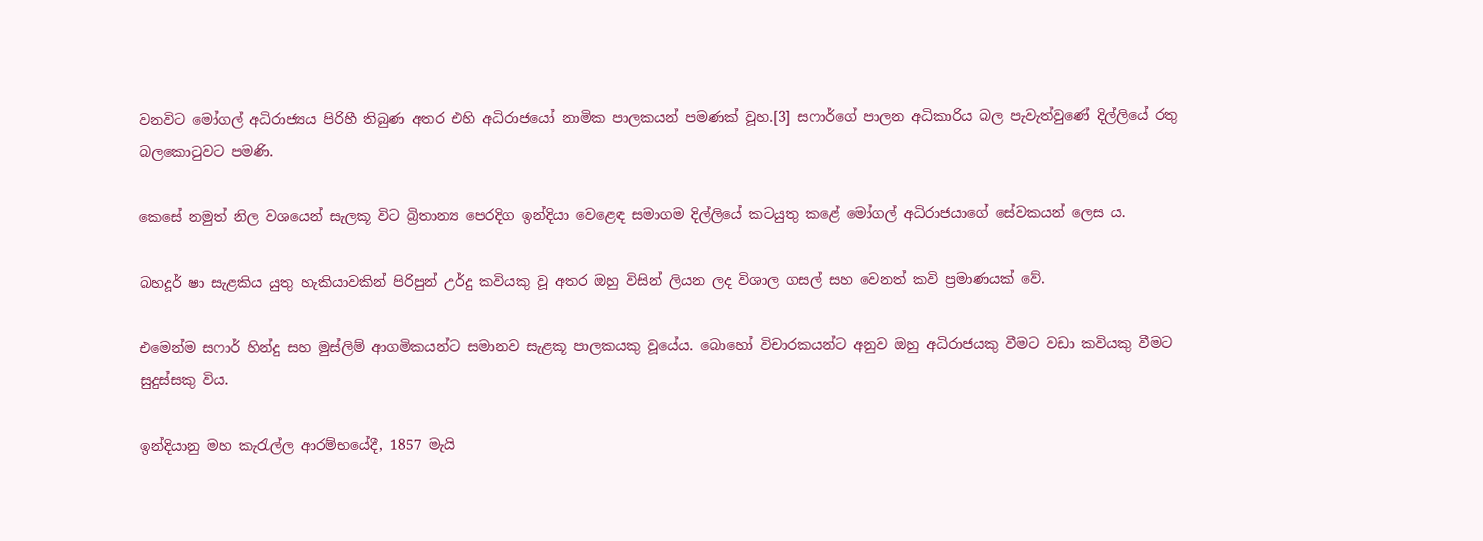වනවිට මෝගල් අධිරාජ්‍යය පිරිහී තිබුණ අතර එහි අධිරාජයෝ නාමික පාලකයන් පමණක් වූහ.[3] සෆාර්ගේ පාලන අධිකාරිය බල පැවැත්වුණේ දිල්ලියේ රතු බලකොටුවට පමණි.

කෙසේ නමුත් නිල වශයෙන් සැලකූ විට බ්‍රිතාන්‍ය පෙරදිග ඉන්දියා වෙළෙඳ සමාගම දිල්ලියේ කටයුතු කළේ මෝගල් අධිරාජයාගේ සේවකයන් ලෙස ය.

බහදූර් ෂා සැළකිය යුතු හැකියාවකින් පිරිපුන් උර්දු කවියකු වූ අතර ඔහු විසින් ලියන ලද විශාල ගසල් සහ වෙනත් කවි ප්‍රමාණයක් වේ.

එමෙන්ම සෆාර් හින්දු සහ මුස්ලිම් ආගමිකයන්ට සමානව සැළකූ පාලකයකු වූයේය. බොහෝ විචාරකයන්ට අනුව ඔහු අධිරාජයකු වීමට වඩා කවියකු වීමට සුදුස්සකු විය.

ඉන්දියානු මහ කැරැල්ල ආරම්භයේදී, 1857 මැයි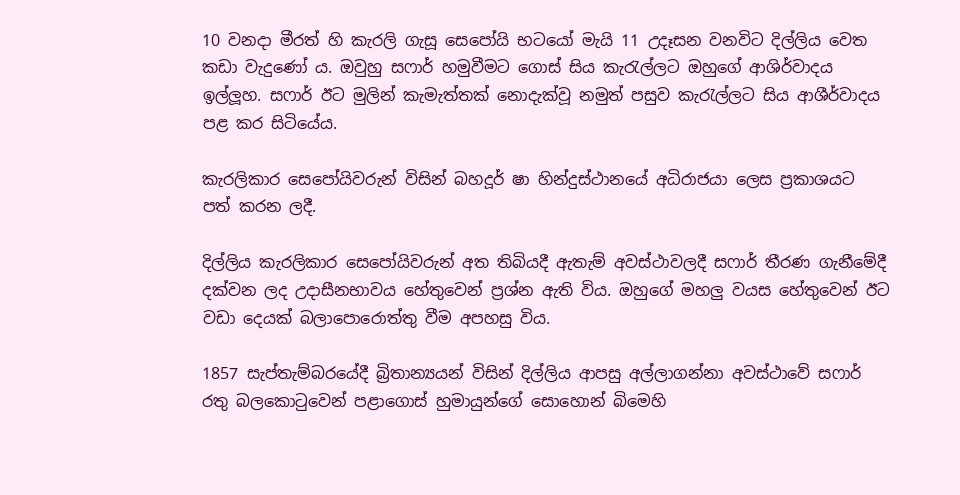10 වනදා මීරත් හි කැරලි ගැසූ සෙපෝයි භටයෝ මැයි 11 උදෑසන වනවිට දිල්ලිය වෙත කඩා වැදුණෝ ය. ඔවුහු සෆාර් හමුවීමට ගොස් සිය කැරැල්ලට ඔහුගේ ආශිර්වාදය ඉල්ලූහ. සෆාර් ඊට මුලින් කැමැත්තක් නොදැක්වූ නමුත් පසුව කැරැල්ලට සිය ආශීර්වාදය පළ කර සිටියේය.

කැරලිකාර සෙපෝයිවරුන් විසින් බහදූර් ෂා හින්දුස්ථානයේ අධිරාජයා ලෙස ප්‍රකාශයට පත් කරන ලදී.

දිල්ලිය කැරලිකාර සෙපෝයිවරුන් අත තිබියදී ඇතැම් අවස්ථාවලදී සෆාර් තීරණ ගැනීමේදී දක්වන ලද උදාසීනභාවය හේතුවෙන් ප්‍රශ්න ඇති විය. ඔහුගේ මහලු වයස හේතුවෙන් ඊට වඩා දෙයක් බලාපොරොත්තු වීම අපහසු විය.

1857 සැප්තැම්බරයේදී බ්‍රිතාන්‍යයන් විසින් දිල්ලිය ආපසු අල්ලාගන්නා අවස්ථාවේ සෆාර් රතු බලකොටුවෙන් පළාගොස් හුමායුන්ගේ සොහොන් බිමෙහි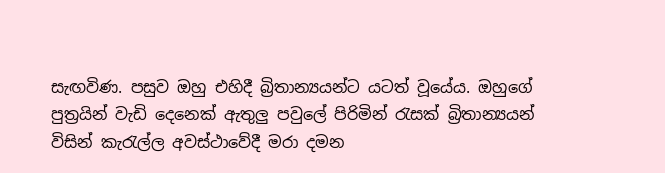සැඟවිණ. පසුව ඔහු එහිදී බ්‍රිතාන්‍යයන්ට යටත් වූයේය. ඔහුගේ පුත්‍රයින් වැඩි දෙනෙක් ඇතුලු පවුලේ පිරිමින් රැසක් බ්‍රිතාන්‍යයන් විසින් කැරැල්ල අවස්ථාවේදී මරා දමන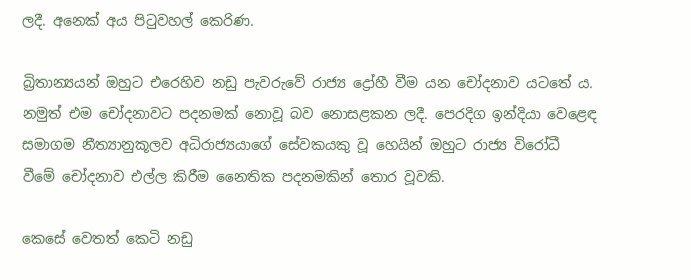ලදී. අනෙක් අය පිටුවහල් කෙරිණ.

බ්‍රිතාන්‍යයන් ඔහුට එරෙහිව නඩු පැවරුවේ රාජ්‍ය ද්‍රෝහී වීම යන චෝදනාව යටතේ ය. නමුත් එම චෝදනාවට පදනමක් නොවූ බව නොසළකන ලදී. පෙරදිග ඉන්දියා වෙළෙඳ සමාගම නීත්‍යානුකූලව අධිරාජ්‍යයාගේ සේවකයකු වූ හෙයින් ඔහුට රාජ්‍ය විරෝධී වීමේ චෝදනාව එල්ල කිරීම නෛතික පදනමකින් තොර වූවකි.

කෙසේ වෙතත් කෙටි නඩු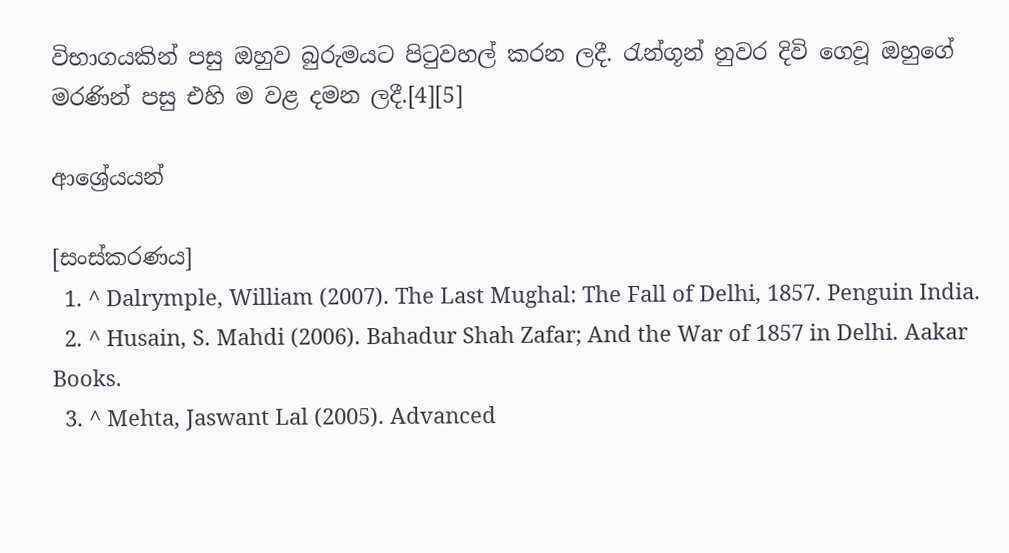විභාගයකින් පසු ඔහුව බුරුමයට පිටුවහල් කරන ලදී. රැන්ගූන් නුවර දිවි ගෙවූ ඔහුගේ මරණින් පසු එහි ම වළ දමන ලදී.[4][5]

ආශ්‍රේයයන්

[සංස්කරණය]
  1. ^ Dalrymple, William (2007). The Last Mughal: The Fall of Delhi, 1857. Penguin India.
  2. ^ Husain, S. Mahdi (2006). Bahadur Shah Zafar; And the War of 1857 in Delhi. Aakar Books.
  3. ^ Mehta, Jaswant Lal (2005). Advanced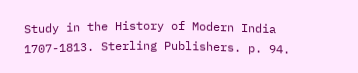Study in the History of Modern India 1707-1813. Sterling Publishers. p. 94.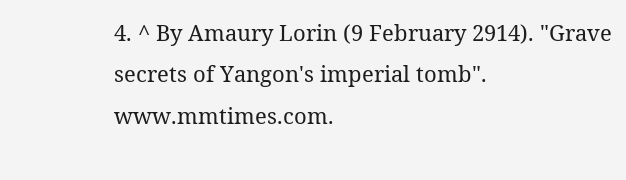4. ^ By Amaury Lorin (9 February 2914). "Grave secrets of Yangon's imperial tomb". www.mmtimes.com.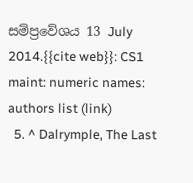සම්ප්‍රවේශය 13 July 2014.{{cite web}}: CS1 maint: numeric names: authors list (link)
  5. ^ Dalrymple, The Last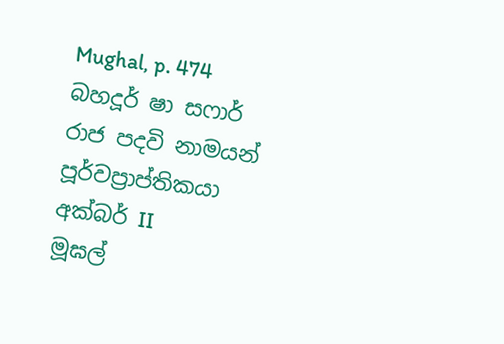Mughal, p. 474
බහදූර් ෂා සෆාර්
රාජ පදවි නාමයන්
පූර්වප්‍රාප්තිකයා
අක්බර් II
මූඝල්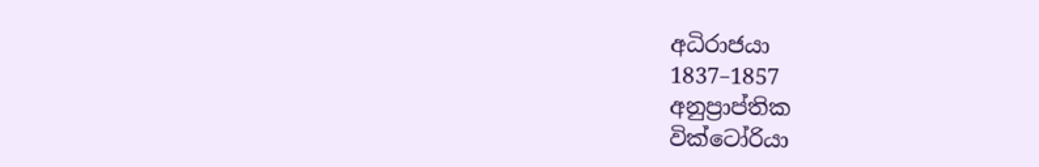අධිරාජයා
1837–1857
අනුප්‍රාප්තික
වික්ටෝරියා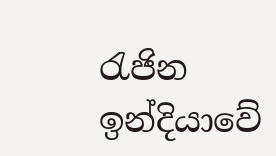රැජින
ඉන්දියාවේ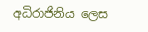අධිරාජිනිය ලෙස